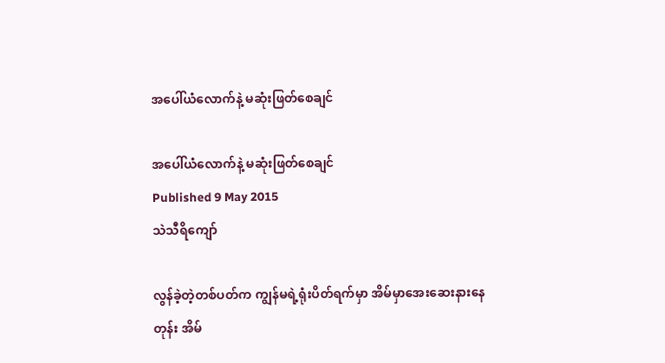အပေါ်ယံလောက်နဲ့ မဆုံးဖြတ်စေချင်

အပေါ်ယံလောက်နဲ့ မဆုံးဖြတ်စေချင်
Published 9 May 2015
သဲသီရိကျော်

လွန်ခဲ့တဲ့တစ်ပတ်က ကျွန်မရဲ့ရုံးပိတ်ရက်မှာ အိမ်မှာအေးဆေးနားနေတုန်း အိမ်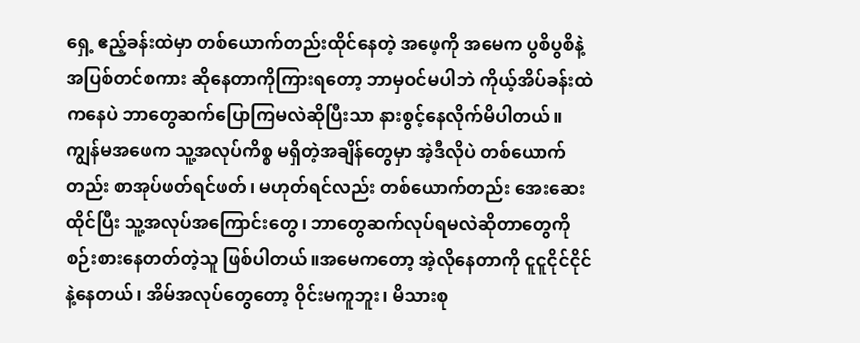ရှေ့ ဧည့်ခန်းထဲမှာ တစ်ယောက်တည်းထိုင်နေတဲ့ အဖေ့ကို အမေက ပွစိပွစိနဲ့ အပြစ်တင်စကား ဆိုနေတာကိုကြားရတော့ ဘာမှဝင်မပါဘဲ ကိုယ့်အိပ်ခန်းထဲကနေပဲ ဘာတွေဆက်ပြောကြမလဲဆိုပြီးသာ နားစွင့်နေလိုက်မိပါတယ်။ ကျွန်မအဖေက သူ့အလုပ်ကိစ္စ မရှိတဲ့အချိန်တွေမှာ အဲ့ဒီလိုပဲ တစ်ယောက်တည်း စာအုပ်ဖတ်ရင်ဖတ်၊ မဟုတ်ရင်လည်း တစ်ယောက်တည်း အေးဆေးထိုင်ပြီး သူ့အလုပ်အကြောင်းတွေ၊ ဘာတွေဆက်လုပ်ရမလဲဆိုတာတွေကို စဉ်းစားနေတတ်တဲ့သူ ဖြစ်ပါတယ်။အမေကတော့ အဲ့လိုနေတာကို ငူငူငိုင်ငိုင်နဲ့နေတယ်၊ အိမ်အလုပ်တွေတော့ ဝိုင်းမကူဘူး၊ မိသားစု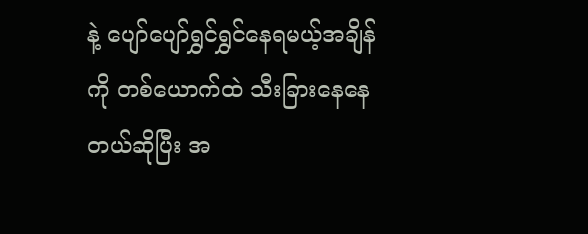နဲ့ ပျော်ပျော်ရွှင်ရွှင်နေရမယ့်အချိန်ကို တစ်ယောက်ထဲ သီးခြားနေနေတယ်ဆိုပြီး အ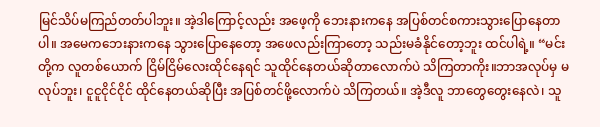မြင်သိပ်မကြည်တတ်ပါဘူး။ အဲ့ဒါကြောင့်လည်း အဖေ့ကို ဘေးနားကနေ အပြစ်တင်စကားသွားပြောနေတာပါ။ အမေကဘေးနားကနေ သွားပြောနေတော့ အဖေလည်းကြာတော့ သည်းမခံနိုင်တော့ဘူး ထင်ပါရဲ့။ “မင်းတို့က လူတစ်ယောက် ငြိမ်ငြိမ်လေးထိုင်နေရင် သူထိုင်နေတယ်ဆိုတာလောက်ပဲ သိကြတာကိုး။ဘာအလုပ်မှ မလုပ်ဘူး၊ ငူငူငိုင်ငိုင် ထိုင်နေတယ်ဆိုပြီး အပြစ်တင်ဖို့လောက်ပဲ သိကြတယ်။ အဲ့ဒီလူ ဘာတွေတွေးနေလဲ၊ သူ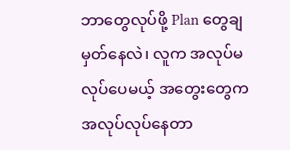ဘာတွေလုပ်ဖို့ Plan တွေချမှတ်နေလဲ၊ လူက အလုပ်မလုပ်ပေမယ့် အတွေးတွေက အလုပ်လုပ်နေတာ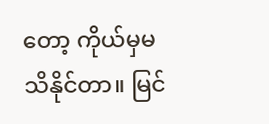တော့ ကိုယ်မှမသိနိုင်တာ။ မြင်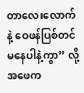တာလေးလောက်နဲ့ ဝေဖန်ပြစ်တင်မနေပါနဲ့ကွာ” လို့ အဖေက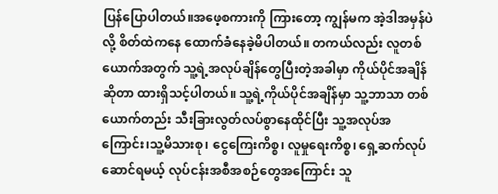ပြန်ပြောပါတယ်။အဖေ့စကားကို ကြားတော့ ကျွန်မက အဲ့ဒါအမှန်ပဲလို့ စိတ်ထဲကနေ ထောက်ခံနေခဲ့မိပါတယ်။ တကယ်လည်း လူတစ်ယောက်အတွက် သူ့ရဲ့အလုပ်ချိန်တွေပြီးတဲ့အခါမှာ ကိုယ်ပိုင်အချိန်ဆိုတာ ထားရှိသင့်ပါတယ်။ သူ့ရဲ့ကိုယ်ပိုင်အချိန်မှာ သူ့ဘာသာ တစ်ယောက်တည်း သီးခြားလွတ်လပ်စွာနေထိုင်ပြီး သူ့အလုပ်အကြောင်း၊သူ့မိသားစု၊ ငွေကြေးကိစ္စ၊ လူမှုရေးကိစ္စ၊ ရှေ့ဆက်လုပ်ဆောင်ရမယ့် လုပ်ငန်းအစီအစဉ်တွေအကြောင်း သူ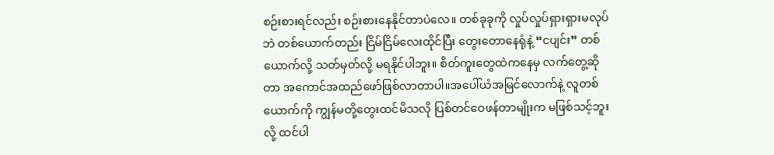စဉ်းစားရင်လည်း စဉ်းစားနေနိုင်တာပဲလေ။ တစ်ခုခုကို လှုပ်လှုပ်ရှားရှားမလုပ်ဘဲ တစ်ယောက်တည်း ငြိမ်ငြိမ်လေးထိုင်ပြီး တွေးတောနေရုံနဲ့ “ငပျင်း” တစ်ယောက်လို့ သတ်မှတ်လို့ မရနိုင်ပါဘူး။ စိတ်ကူးတွေထဲကနေမှ လက်တွေ့ဆိုတာ အကောင်အထည်ဖော်ဖြစ်လာတာပါ။အပေါ်ယံအမြင်လောက်နဲ့ လူတစ်ယောက်ကို ကျွန်မတို့တွေးထင်မိသလို ပြစ်တင်ဝေဖန်တာမျိုးက မဖြစ်သင့်ဘူးလို့ ထင်ပါ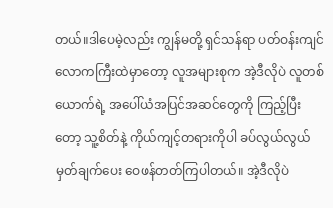တယ်။ဒါပေမဲ့လည်း ကျွန်မတို့ ရှင်သန်ရာ ပတ်ဝန်းကျင်လောကကြီးထဲမှာတော့ လူအများစုက အဲ့ဒီလိုပဲ လူတစ်ယောက်ရဲ့ အပေါ်ယံအပြင်အဆင်တွေကို ကြည့်ပြီးတော့ သူ့စိတ်နဲ့ ကိုယ်ကျင့်တရားကိုပါ ခပ်လွယ်လွယ် မှတ်ချက်ပေး ဝေဖန်တတ်ကြပါတယ်။ အဲ့ဒီလိုပဲ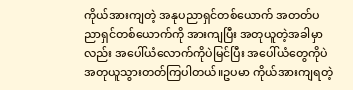ကိုယ်အားကျတဲ့ အနုပညာရှင်တစ်ယောက် အတတ်ပညာရှင်တစ်ယောက်ကို အားကျပြီး အတုယူတဲ့အခါမှာလည်း အပေါ်ယံလောက်ကိုပဲမြင်ပြီး အပေါ်ယံတွေကိုပဲ အတုယူသွားတတ်ကြပါတယ်။ဥပမာ ကိုယ်အားကျရတဲ့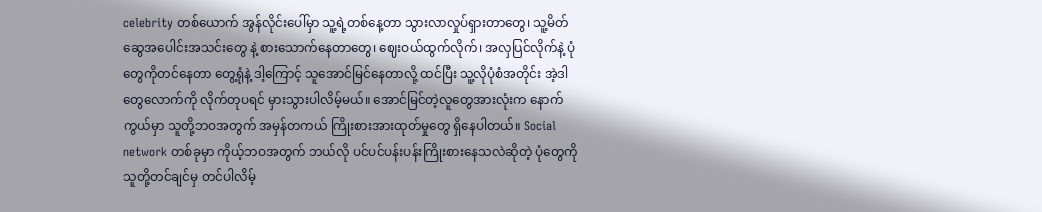celebrity တစ်ယောက် အွန်လိုင်းပေါ်မှာ သူ့ရဲ့တစ်နေ့တာ သွားလာလှုပ်ရှားတာတွေ၊ သူ့မိတ်ဆွေအပေါင်းအသင်းတွေ နဲ့ စားသောက်နေတာတွေ၊ ဈေးဝယ်ထွက်လိုက်၊ အလှပြင်လိုက်နဲ့ ပုံတွေကိုတင်နေတာ တွေ့ရုံနဲ့ ဒါ့ကြောင့် သူအောင်မြင်နေတာလို့ ထင်ပြီး သူ့လိုပုံစံအတိုင်း အဲ့ဒါတွေလောက်ကို လိုက်တုပရင် မှားသွားပါလိမ့်မယ်။ အောင်မြင်တဲ့လူတွေအားလုံးက နောက်ကွယ်မှာ သူတို့ဘဝအတွက် အမှန်တကယ် ကြိုးစားအားထုတ်မှုတွေ ရှိနေပါတယ်။ Social network တစ်ခုမှာ ကိုယ့်ဘဝအတွက် ဘယ်လို ပင်ပင်ပန်းပန်းကြိုးစားနေသလဲဆိုတဲ့ ပုံတွေကို သူတို့တင်ချင်မှ တင်ပါလိမ့်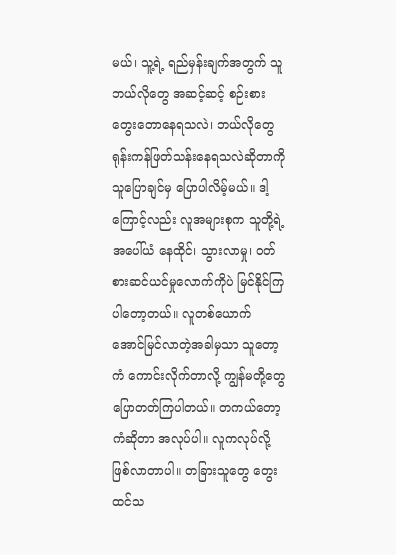မယ်၊ သူ့ရဲ့ ရည်မှန်းချက်အတွက် သူဘယ်လိုတွေ အဆင့်ဆင့် စဉ်းစားတွေးတောနေရသလဲ၊ ဘယ်လိုတွေ ရုန်းကန်ဖြတ်သန်းနေရသလဲဆိုတာကို သူပြောချင်မှ ပြောပါလိမ့်မယ်။ ဒါ့ကြောင့်လည်း လူအများစုက သူတို့ရဲ့အပေါ်ယံ နေထိုင်၊ သွားလာမှု၊ ဝတ်စားဆင်ယင်မှုလောက်ကိုပဲ မြင်နိုင်ကြပါတော့တယ်။ လူတစ်ယောက် အောင်မြင်လာတဲ့အခါမှသာ သူတော့ကံ ကောင်းလိုက်တာလို့ ကျွန်မတို့တွေ ပြောတတ်ကြပါတယ်။ တကယ်တော့ ကံဆိုတာ အလုပ်ပါ။ လူကလုပ်လို့ ဖြစ်လာတာပါ။ တခြားသူတွေ တွေးထင်သ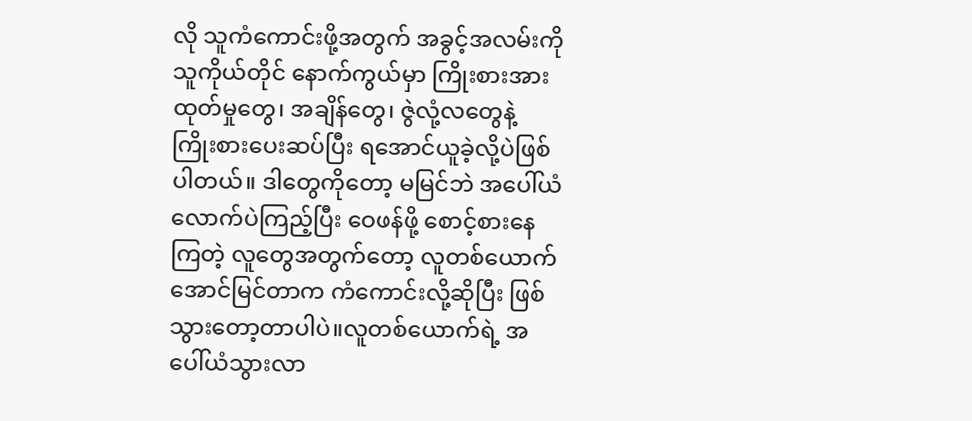လို သူကံကောင်းဖို့အတွက် အခွင့်အလမ်းကို သူကိုယ်တိုင် နောက်ကွယ်မှာ ကြိုးစားအားထုတ်မှုတွေ၊ အချိန်တွေ၊ ဇွဲလုံ့လတွေနဲ့ ကြိုးစားပေးဆပ်ပြီး ရအောင်ယူခဲ့လို့ပဲဖြစ်ပါတယ်။ ဒါတွေကိုတော့ မမြင်ဘဲ အပေါ်ယံလောက်ပဲကြည့်ပြီး ဝေဖန်ဖို့ စောင့်စားနေကြတဲ့ လူတွေအတွက်တော့ လူတစ်ယောက် အောင်မြင်တာက ကံကောင်းလို့ဆိုပြီး ဖြစ်သွားတော့တာပါပဲ။လူတစ်ယောက်ရဲ့ အပေါ်ယံသွားလာ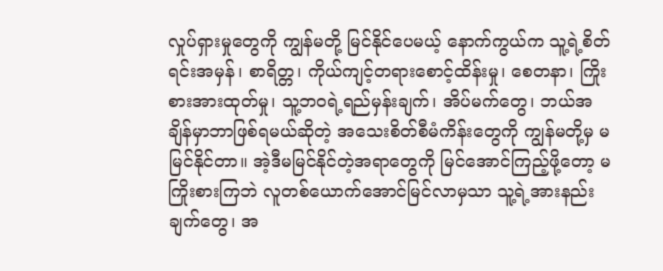လှုပ်ရှားမှုတွေကို ကျွန်မတို့ မြင်နိုင်ပေမယ့် နောက်ကွယ်က သူ့ရဲ့စိတ်ရင်းအမှန်၊ စာရိတ္တ၊ ကိုယ်ကျင့်တရားစောင့်ထိန်းမှု၊ စေတနာ၊ ကြိုးစားအားထုတ်မှု၊ သူ့ဘဝရဲ့ရည်မှန်းချက်၊ အိပ်မက်တွေ၊ ဘယ်အချိန်မှာဘာဖြစ်ရမယ်ဆိုတဲ့ အသေးစိတ်စီမံကိန်းတွေကို ကျွန်မတို့မှ မမြင်နိုင်တာ။ အဲ့ဒီမမြင်နိုင်တဲ့အရာတွေကို မြင်အောင်ကြည့်ဖို့တော့ မကြိုးစားကြဘဲ လူတစ်ယောက်အောင်မြင်လာမှသာ သူ့ရဲ့အားနည်းချက်တွေ၊ အ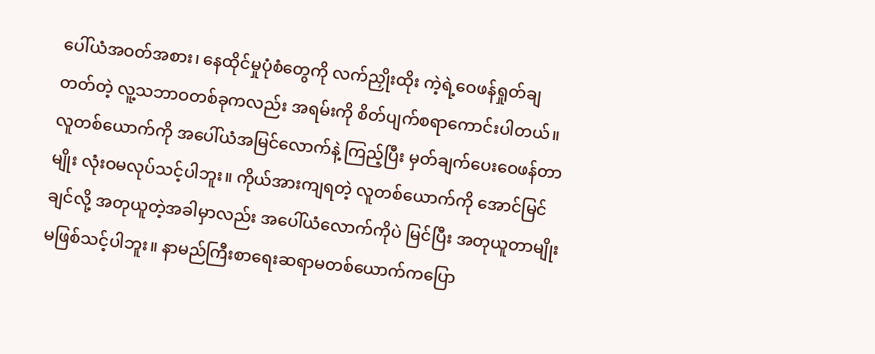ပေါ်ယံအဝတ်အစား၊ နေထိုင်မှုပုံစံတွေကို လက်ညှိုးထိုး ကဲ့ရဲ့ဝေဖန်ရှုတ်ချတတ်တဲ့ လူ့သဘာဝတစ်ခုကလည်း အရမ်းကို စိတ်ပျက်စရာကောင်းပါတယ်။လူတစ်ယောက်ကို အပေါ်ယံအမြင်လောက်နဲ့ ကြည့်ပြီး မှတ်ချက်ပေးဝေဖန်တာမျိုး လုံးဝမလုပ်သင့်ပါဘူး။ ကိုယ်အားကျရတဲ့ လူတစ်ယောက်ကို အောင်မြင်ချင်လို့ အတုယူတဲ့အခါမှာလည်း အပေါ်ယံလောက်ကိုပဲ မြင်ပြီး အတုယူတာမျိုး မဖြစ်သင့်ပါဘူး။ နာမည်ကြီးစာရေးဆရာမတစ်ယောက်ကပြော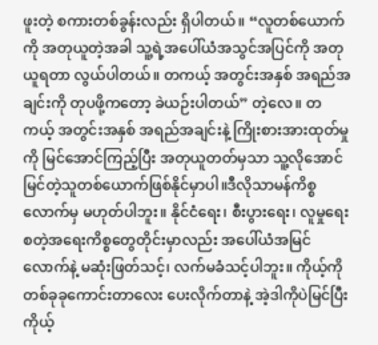ဖူးတဲ့ စကားတစ်ခွန်းလည်း ရှိပါတယ်။ “လူတစ်ယောက်ကို အတုယူတဲ့အခါ သူ့ရဲ့အပေါ်ယံအသွင်အပြင်ကို အတုယူရတာ လွယ်ပါတယ်။ တကယ့် အတွင်းအနှစ် အရည်အချင်းကို တုပဖို့ကတော့ ခဲယဉ်းပါတယ်” တဲ့လေ။ တကယ့် အတွင်းအနှစ် အရည်အချင်းနဲ့ ကြိုးစားအားထုတ်မှုကို မြင်အောင်ကြည့်ပြီး အတုယူတတ်မှသာ သူ့လိုအောင်မြင်တဲ့သူတစ်ယောက်ဖြစ်နိုင်မှာပါ။ဒီလိုသာမန်ကိစ္စလောက်မှ မဟုတ်ပါဘူး။ နိုင်ငံရေး၊ စီးပွားရေး၊ လူမှုရေး စတဲ့အရေးကိစ္စတွေတိုင်းမှာလည်း အပေါ်ယံအမြင်လောက်နဲ့ မဆုံးဖြတ်သင့်၊ လက်မခံသင့်ပါဘူး။ ကိုယ့်ကို တစ်ခုခုကောင်းတာလေး ပေးလိုက်တာနဲ့ အဲ့ဒါကိုပဲမြင်ပြီး ကိုယ့်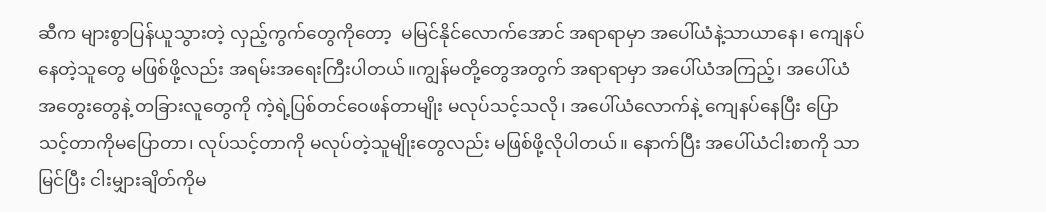ဆီက များစွာပြန်ယူသွားတဲ့ လှည့်ကွက်တွေကိုတော့  မမြင်နိုင်လောက်အောင် အရာရာမှာ အပေါ်ယံနဲ့သာယာနေ၊ ကျေနပ်နေတဲ့သူတွေ မဖြစ်ဖို့လည်း အရမ်းအရေးကြီးပါတယ်။ကျွန်မတို့တွေအတွက် အရာရာမှာ အပေါ်ယံအကြည့်၊ အပေါ်ယံအတွေးတွေနဲ့ တခြားလူတွေကို ကဲ့ရဲ့ပြစ်တင်ဝေဖန်တာမျိုး မလုပ်သင့်သလို၊ အပေါ်ယံလောက်နဲ့ ကျေနပ်နေပြီး ပြောသင့်တာကိုမပြောတာ၊ လုပ်သင့်တာကို မလုပ်တဲ့သူမျိုးတွေလည်း မဖြစ်ဖို့လိုပါတယ်။ နောက်ပြီး အပေါ်ယံငါးစာကို သာမြင်ပြီး ငါးမျှားချိတ်ကိုမ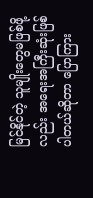မြင်နိုင်တဲ့ သူမျိုးတွေမဖြစ်ဖို့လည်း အရေးအကြီးဆုံးဖြစ်ပါတယ်ဆိုတာ ပြောကြား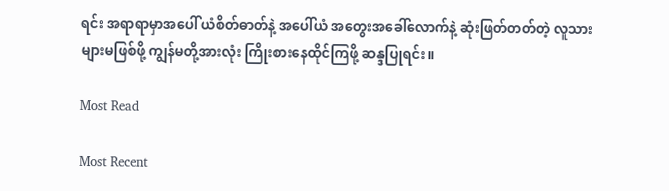ရင်း အရာရာမှာအပေါ် ယံစိတ်ဓာတ်နဲ့ အပေါ်ယံ အတွေးအခေါ်လောက်နဲ့ ဆုံးဖြတ်တတ်တဲ့ လူသားများမဖြစ်ဖို့ ကျွန်မတို့အားလုံး ကြိုးစားနေထိုင်ကြဖို့ ဆန္ဒပြုရင်း။

Most Read

Most Recent